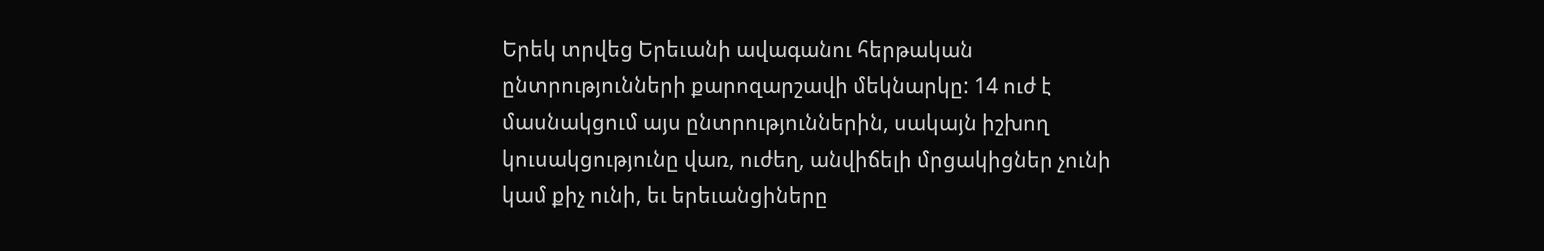Երեկ տրվեց Երեւանի ավագանու հերթական ընտրությունների քարոզարշավի մեկնարկը: 14 ուժ է մասնակցում այս ընտրություններին, սակայն իշխող կուսակցությունը վառ, ուժեղ, անվիճելի մրցակիցներ չունի կամ քիչ ունի, եւ երեւանցիները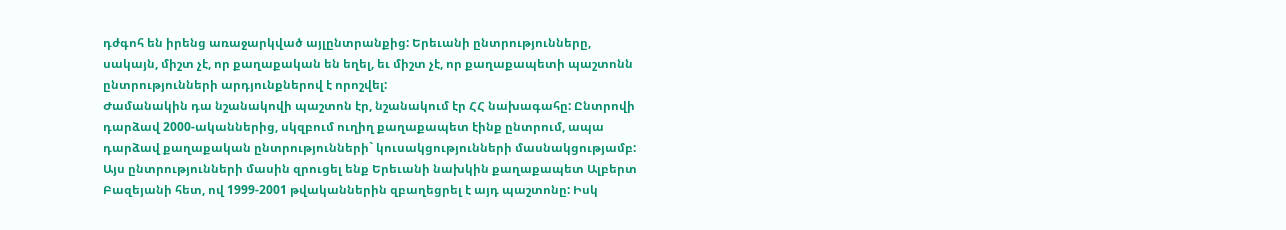դժգոհ են իրենց առաջարկված այլընտրանքից: Երեւանի ընտրությունները, սակայն, միշտ չէ, որ քաղաքական են եղել, եւ միշտ չէ, որ քաղաքապետի պաշտոնն ընտրությունների արդյունքներով է որոշվել:
Ժամանակին դա նշանակովի պաշտոն էր, նշանակում էր ՀՀ նախագահը: Ընտրովի դարձավ 2000-ականներից, սկզբում ուղիղ քաղաքապետ էինք ընտրում, ապա դարձավ քաղաքական ընտրությունների` կուսակցությունների մասնակցությամբ: Այս ընտրությունների մասին զրուցել ենք Երեւանի նախկին քաղաքապետ Ալբերտ Բազեյանի հետ, ով 1999-2001 թվականներին զբաղեցրել է այդ պաշտոնը: Իսկ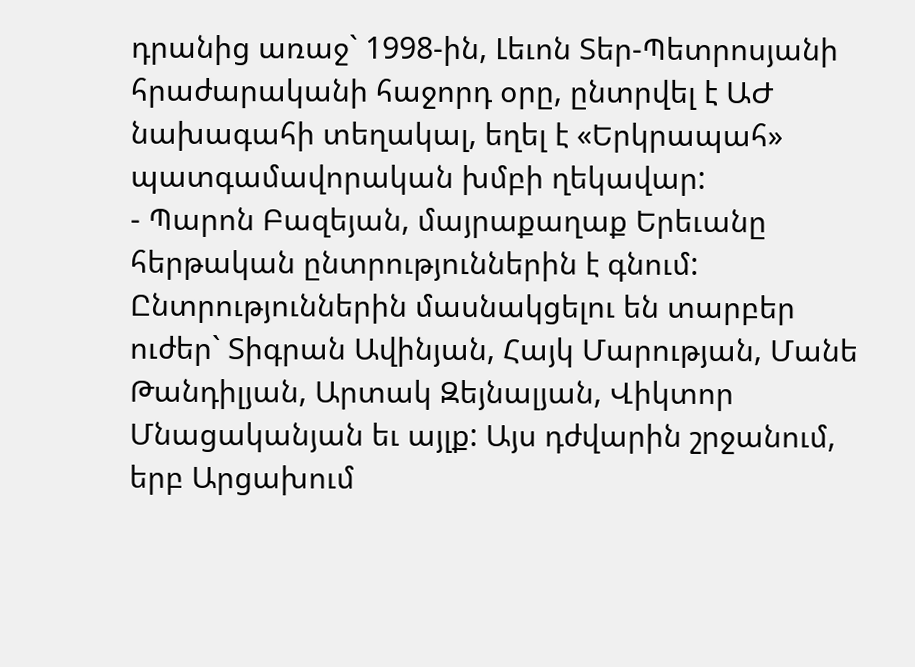դրանից առաջ` 1998-ին, Լեւոն Տեր-Պետրոսյանի հրաժարականի հաջորդ օրը, ընտրվել է ԱԺ նախագահի տեղակալ, եղել է «Երկրապահ» պատգամավորական խմբի ղեկավար:
- Պարոն Բազեյան, մայրաքաղաք Երեւանը հերթական ընտրություններին է գնում: Ընտրություններին մասնակցելու են տարբեր ուժեր` Տիգրան Ավինյան, Հայկ Մարության, Մանե Թանդիլյան, Արտակ Զեյնալյան, Վիկտոր Մնացականյան եւ այլք: Այս դժվարին շրջանում, երբ Արցախում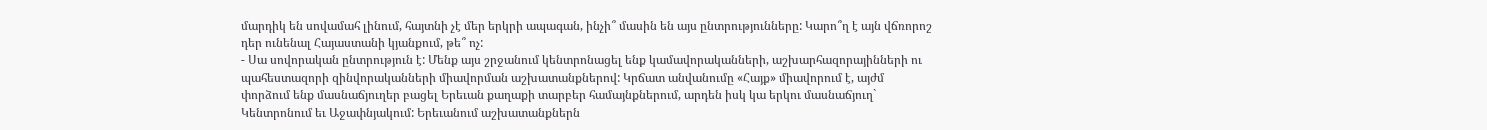մարդիկ են սովամահ լինում, հայտնի չէ մեր երկրի ապագան, ինչի՞ մասին են այս ընտրությունները: Կարո՞ղ է այն վճռորոշ դեր ունենալ Հայաստանի կյանքում, թե՞ ոչ:
- Սա սովորական ընտրություն է: Մենք այս շրջանում կենտրոնացել ենք կամավորականների, աշխարհազորայինների ու պահեստազորի զինվորականների միավորման աշխատանքներով: Կրճատ անվանումը «Հայք» միավորում է, այժմ փորձում ենք մասնաճյուղեր բացել Երեւան քաղաքի տարբեր համայնքներում, արդեն իսկ կա երկու մասնաճյուղ` Կենտրոնում եւ Աջափնյակում: Երեւանում աշխատանքներն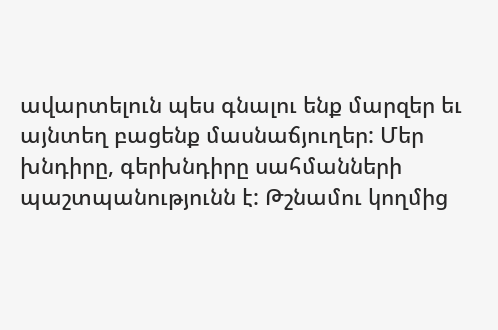ավարտելուն պես գնալու ենք մարզեր եւ այնտեղ բացենք մասնաճյուղեր: Մեր խնդիրը, գերխնդիրը սահմանների պաշտպանությունն է: Թշնամու կողմից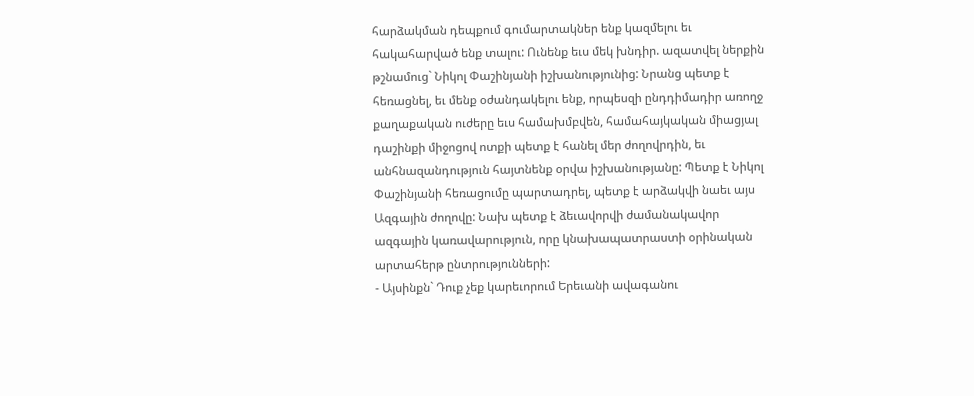հարձակման դեպքում գումարտակներ ենք կազմելու եւ հակահարված ենք տալու: Ունենք եւս մեկ խնդիր. ազատվել ներքին թշնամուց` Նիկոլ Փաշինյանի իշխանությունից: Նրանց պետք է հեռացնել, եւ մենք օժանդակելու ենք, որպեսզի ընդդիմադիր առողջ քաղաքական ուժերը եւս համախմբվեն, համահայկական միացյալ դաշինքի միջոցով ոտքի պետք է հանել մեր ժողովրդին, եւ անհնազանդություն հայտնենք օրվա իշխանությանը: Պետք է Նիկոլ Փաշինյանի հեռացումը պարտադրել, պետք է արձակվի նաեւ այս Ազգային ժողովը: Նախ պետք է ձեւավորվի ժամանակավոր ազգային կառավարություն, որը կնախապատրաստի օրինական արտահերթ ընտրությունների:
- Այսինքն` Դուք չեք կարեւորում Երեւանի ավագանու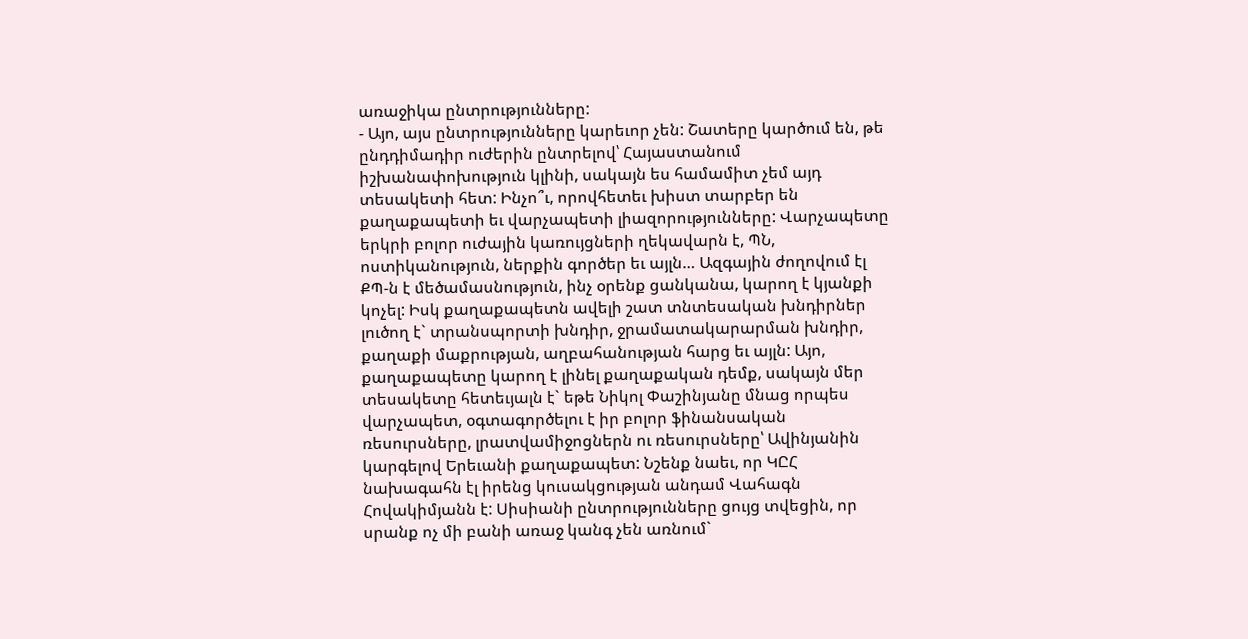առաջիկա ընտրությունները:
- Այո, այս ընտրությունները կարեւոր չեն: Շատերը կարծում են, թե ընդդիմադիր ուժերին ընտրելով՝ Հայաստանում իշխանափոխություն կլինի, սակայն ես համամիտ չեմ այդ տեսակետի հետ: Ինչո՞ւ, որովհետեւ խիստ տարբեր են քաղաքապետի եւ վարչապետի լիազորությունները: Վարչապետը երկրի բոլոր ուժային կառույցների ղեկավարն է, ՊՆ, ոստիկանություն, ներքին գործեր եւ այլն… Ազգային ժողովում էլ ՔՊ-ն է մեծամասնություն, ինչ օրենք ցանկանա, կարող է կյանքի կոչել: Իսկ քաղաքապետն ավելի շատ տնտեսական խնդիրներ լուծող է` տրանսպորտի խնդիր, ջրամատակարարման խնդիր, քաղաքի մաքրության, աղբահանության հարց եւ այլն: Այո, քաղաքապետը կարող է լինել քաղաքական դեմք, սակայն մեր տեսակետը հետեւյալն է` եթե Նիկոլ Փաշինյանը մնաց որպես վարչապետ, օգտագործելու է իր բոլոր ֆինանսական ռեսուրսները, լրատվամիջոցներն ու ռեսուրսները՝ Ավինյանին կարգելով Երեւանի քաղաքապետ: Նշենք նաեւ, որ ԿԸՀ նախագահն էլ իրենց կուսակցության անդամ Վահագն Հովակիմյանն է: Սիսիանի ընտրությունները ցույց տվեցին, որ սրանք ոչ մի բանի առաջ կանգ չեն առնում`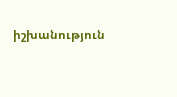իշխանություն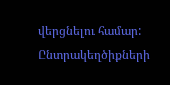վերցնելու համար: Ընտրակեղծիքների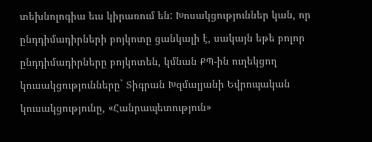տեխնոլոգիա եւս կիրառում են: Խոսակցություններ կան, որ ընդդիմադիրների բոյկոտը ցանկալի է, սակայն եթե բոլոր ընդդիմադիրները բոյկոտեն, կմնան ՔՊ-ին ուղեկցող կուսակցությունները` Տիգրան Խզմալյանի Եվրոպական կուսակցությունը, «Հանրապետություն»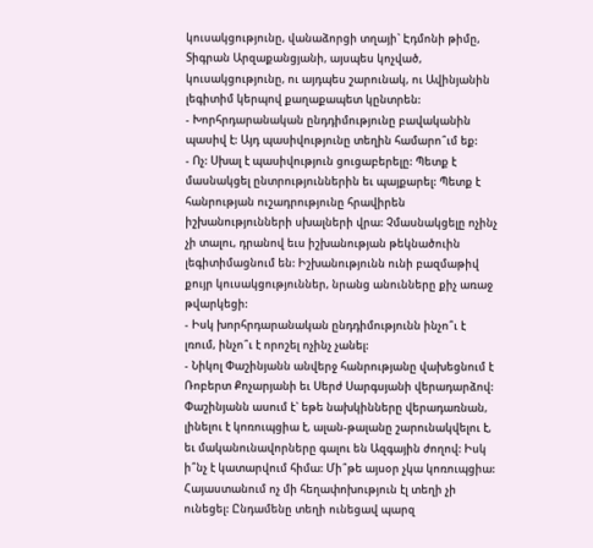կուսակցությունը, վանաձորցի տղայի` Էդմոնի թիմը, Տիգրան Արզաքանցյանի, այսպես կոչված, կուսակցությունը, ու այդպես շարունակ, ու Ավինյանին լեգիտիմ կերպով քաղաքապետ կընտրեն:
- Խորհրդարանական ընդդիմությունը բավականին պասիվ է: Այդ պասիվությունը տեղին համարո՞ւմ եք:
- Ոչ: Սխալ է պասիվություն ցուցաբերելը: Պետք է մասնակցել ընտրություններին եւ պայքարել: Պետք է հանրության ուշադրությունը հրավիրեն իշխանությունների սխալների վրա: Չմասնակցելը ոչինչ չի տալու, դրանով եւս իշխանության թեկնածուին լեգիտիմացնում են: Իշխանությունն ունի բազմաթիվ քույր կուսակցություններ, նրանց անունները քիչ առաջ թվարկեցի:
- Իսկ խորհրդարանական ընդդիմությունն ինչո՞ւ է լռում, ինչո՞ւ է որոշել ոչինչ չանել:
- Նիկոլ Փաշինյանն անվերջ հանրությանը վախեցնում է Ռոբերտ Քոչարյանի եւ Սերժ Սարգսյանի վերադարձով: Փաշինյանն ասում է` եթե նախկինները վերադառնան, լինելու է կոռուպցիա է, ալան-թալանը շարունակվելու է, եւ մականունավորները գալու են Ազգային ժողով: Իսկ ի՞նչ է կատարվում հիմա: Մի՞թե այսօր չկա կոռուպցիա: Հայաստանում ոչ մի հեղափոխություն էլ տեղի չի ունեցել: Ընդամենը տեղի ունեցավ պարզ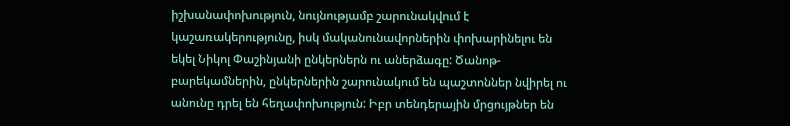իշխանափոխություն, նույնությամբ շարունակվում է կաշառակերությունը, իսկ մականունավորներին փոխարինելու են եկել Նիկոլ Փաշինյանի ընկերներն ու աներձագը: Ծանոթ-բարեկամներին, ընկերներին շարունակում են պաշտոններ նվիրել ու անունը դրել են հեղափոխություն: Իբր տենդերային մրցույթներ են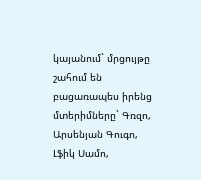կայանում` մրցույթը շահում են բացառապես իրենց մտերիմները` Գռզո, Արսենյան Գուգո, Լֆիկ Սամո,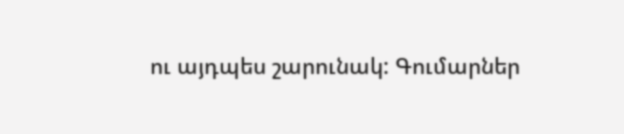ու այդպես շարունակ: Գումարներ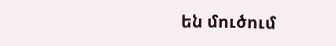են մուծում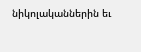նիկոլականներին եւ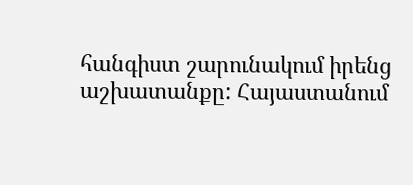հանգիստ շարունակում իրենց աշխատանքը: Հայաստանում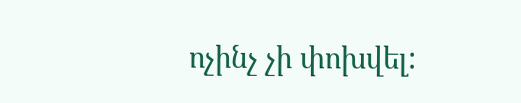ոչինչ չի փոխվել: